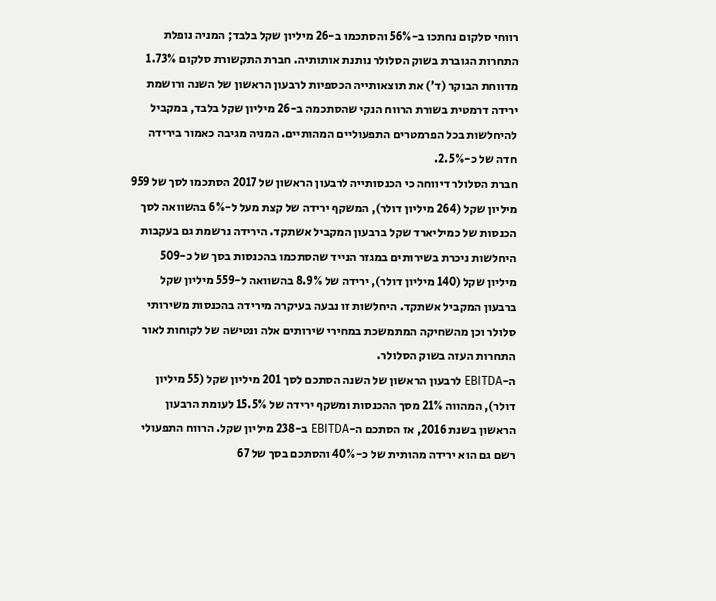רווחי סלקום נחתכו ב-56% והסתכמו ב-26 מיליון שקל בלבד; המניה נופלת
התחרות הגוברת בשוק הסלולר נותנת אותותיה. חברת התקשורת סלקום 1.73% מדווחת הבוקר (ד') את תוצאותייה הכספיות לרבעון הראשון של השנה ורושמת ירידה דרמטית בשורת הרווח הנקי שהסתכמה ב-26 מיליון שקל בלבד, במקביל להיחלשות בכל הפרמטרים התפעוליים המהותיים. המניה מגיבה כאמור בירידה חדה של כ-2.5%.
חברת הסלולר דיווחה כי הכנסותייה לרבעון הראשון של 2017 הסתכמו לסך של 959 מיליון שקל (264 מיליון דולר), המשקף ירידה של קצת מעל ל-6% בהשוואה לסך הכנסות של כמיליארד שקל ברבעון המקביל אשתקד. הירידה נרשמת גם בעקבות היחלשות ניכרת בשירותים במגזר הנייד שהסתכמו בהכנסות בסך של כ-509 מיליון שקל (140 מיליון דולר), ירידה של 8.9% בהשוואה ל-559 מיליון שקל ברבעון המקביל אשתקד. היחלשות זו נבעה בעיקרה מירידה בהכנסות משירותי סלולר וכן מהשחיקה המתמשכת במחירי שירותים אלה ונטישה של לקוחות לאור התחרות העזה בשוק הסלולר.
ה-EBITDA לרבעון הראשון של השנה הסתכם לסך 201 מיליון שקל (55 מיליון דולר), המהווה 21% מסך ההכנסות ומשקף ירידה של 15.5% לעומת הרבעון הראשון בשנת 2016, אז הסתכם ה-EBITDA ב-238 מיליון שקל. הרווח התפעולי רשם גם הוא ירידה מהותית של כ-40% והסתכם בסך של 67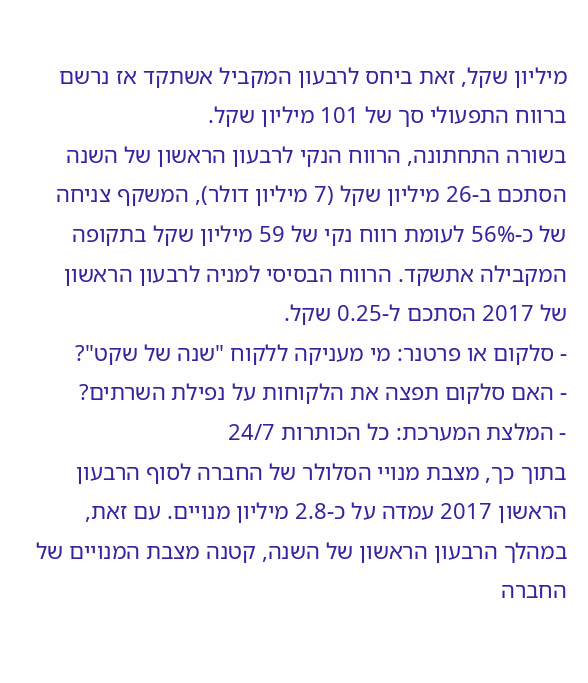מיליון שקל, זאת ביחס לרבעון המקביל אשתקד אז נרשם ברווח התפעולי סך של 101 מיליון שקל.
בשורה התחתונה, הרווח הנקי לרבעון הראשון של השנה הסתכם ב-26 מיליון שקל (7 מיליון דולר), המשקף צניחה של כ-56% לעומת רווח נקי של 59 מיליון שקל בתקופה המקבילה אתשקד. הרווח הבסיסי למניה לרבעון הראשון של 2017 הסתכם ל-0.25 שקל.
- סלקום או פרטנר: מי מעניקה ללקוח "שנה של שקט"?
- האם סלקום תפצה את הלקוחות על נפילת השרתים?
- המלצת המערכת: כל הכותרות 24/7
בתוך כך, מצבת מנויי הסלולר של החברה לסוף הרבעון הראשון 2017 עמדה על כ-2.8 מיליון מנויים. עם זאת, במהלך הרבעון הראשון של השנה, קטנה מצבת המנויים של החברה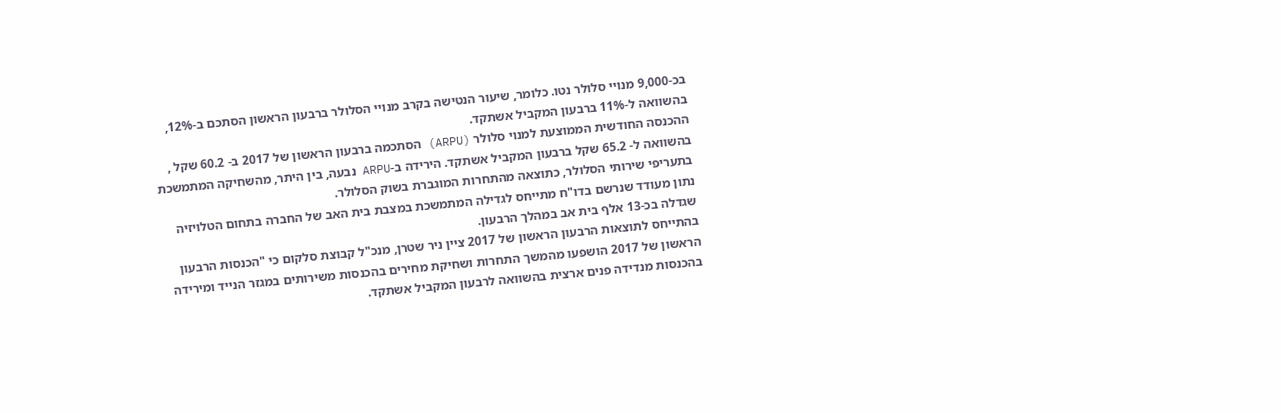בכ-9,000 מנויי סלולר נטו. כלומר, שיעור הנטישה בקרב מנויי הסלולר ברבעון הראשון הסתכם ב-12%, בהשוואה ל-11% ברבעון המקביל אשתקד.
ההכנסה החודשית הממוצעת למנוי סלולר (ARPU) הסתכמה ברבעון הראשון של 2017 ב- 60.2 שקל , בהשוואה ל- 65.2 שקל ברבעון המקביל אשתקד. הירידה ב-ARPU נבעה, בין היתר, מהשחיקה המתמשכת בתעריפי שירותי הסלולר, כתוצאה מהתחרות המוגברת בשוק הסלולר.
נתון מעודד שנרשם בדו"ח מתייחס לגדילה המתמשכת במצבת בית האב של החברה בתחום הטלויזיה שגדלה בכ-13 אלף בית אב במהלך הרבעון.
בהתייחס לתוצאות הרבעון הראשון של 2017 ציין ניר שטרן, מנכ"ל קבוצת סלקום כי "הכנסות הרבעון הראשון של 2017 הושפעו מהמשך התחרות ושחיקת מחירים בהכנסות משירותים במגזר הנייד ומירידה בהכנסות מנדידה פנים ארצית בהשוואה לרבעון המקביל אשתקד.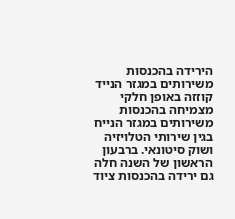הירידה בהכנסות משירותים במגזר הנייד קוזזה באופן חלקי מצמיחה בהכנסות משירותים במגזר הנייח בגין שירותי הטלויזיה ושוק סיטונאי. ברבעון הראשון של השנה חלה גם ירידה בהכנסות ציוד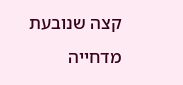קצה שנובעת מדחייה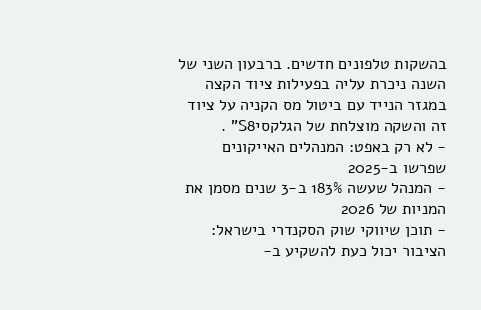בהשקות טלפונים חדשים. ברבעון השני של השנה ניכרת עליה בפעילות ציוד הקצה במגזר הנייד עם ביטול מס הקניה על ציוד זה והשקה מוצלחת של הגלקסיS8" .
- לא רק באפט: המנהלים האייקונים שפרשו ב-2025
- המנהל שעשה 183% ב-3 שנים מסמן את המניות של 2026
- תוכן שיווקי שוק הסקנדרי בישראל: הציבור יכול כעת להשקיע ב-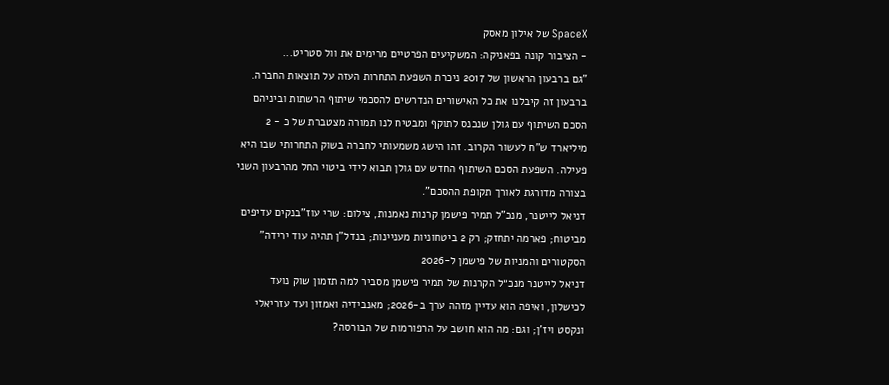SpaceX של אילון מאסק
- הציבור קונה בפאניקה: המשקיעים הפרטיים מרימים את וול סטריט...
"גם ברבעון הראשון של 2017 ניכרת השפעת התחרות העזה על תוצאות החברה. ברבעון זה קיבלנו את כל האישורים הנדרשים להסכמי שיתוף הרשתות וביניהם הסכם השיתוף עם גולן שנכנס לתוקף ומבטיח לנו תמורה מצטברת של כ - 2 מיליארד ש"ח לעשור הקרוב. זהו הישג משמעותי לחברה בשוק התחרותי שבו היא פעילה. השפעת הסכם השיתוף החדש עם גולן תבוא לידי ביטוי החל מהרבעון השני בצורה מדורגת לאורך תקופת ההסכם".
דניאל לייטנר, מנכ"ל תמיר פישמן קרנות נאמנות, צילום: שרי עוז"בנקים עדיפים מביטוח; פארמה יתחזק; רק 2 ביטחוניות מעניינות; בנדל"ן תהיה עוד ירידה" הסקטורים והמניות של פישמן ל-2026
דניאל לייטנר מנכ״ל הקרנות של תמיר פישמן מסביר למה תזמון שוק נועד לכישלון, ואיפה הוא עדיין מזהה ערך ב-2026; מאנבידיה ואמזון ועד עזריאלי ונקסט ויז'ן; וגם: מה הוא חושב על הרפורמות של הבורסה?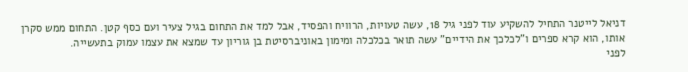דניאל לייטנר התחיל להשקיע עוד לפני גיל 18, עשה טעויות, הרוויח והפסיד, אבל למד את התחום בגיל צעיר ועם כסף קטן. התחום ממש סקרן אותו, הוא קרא ספרים ו"לכלכך את הידיים" עשה תואר בכלכלה ומימון באוניברסיטת בן גוריון עד שמצא את עצמו עמוק בתעשייה.
לפני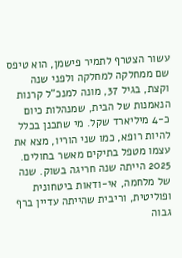עשור הצטרף לתמיר פישמן, הוא טיפס שם ממחלקה למחלקה ולפני שנה וקצת, בגיל 37, מונה למנכ"ל קרנות הנאמנות של הבית, שמנהלות כיום כ-4 מיליארד שקל. מי שתכנן בכלל להיות רופא, כמו שני הוריו, מצא את עצמו מטפל בתיקים מאשר בחולים.
2025 הייתה שנה חריגה בשוק. שנה של מלחמה, אי-ודאות ביטחונית ופוליטית, וריבית שהייתה עדיין ברף גבוה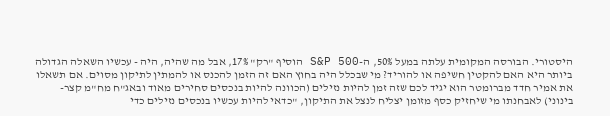היסטורי. הבורסה המקומית עלתה במעל 50%, ה-S&P 500 הוסיף "רק" 17%, אבל מה שהיה, היה - עכשיו השאלה הגדולה ביותר היא האם להקטין חשיפה או להוריד? מי שבכלל היה בחוץ האם זה הזמן להכנס או להמתין לתיקון מסוים. אם תשאלו את אמיר חדד מברומטר הוא יגיד לכם שזה זמן להיות נזילים (הכוונה להיות בנכסים סחירים מאוד ובאג"ח מח"מ קצר-בינוני) לאבחנתו מי שיחזיק כסף מזומן יצליח לנצל את התיקון, "כדאי להיות עכשיו בנכסים נזילים כדי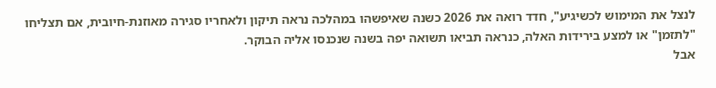לנצל את המימוש לכשיגיע", חדד רואה את 2026 כשנה שאיפשהו במהלכה נראה תיקון ולאחריו סגירה מאוזנת-חיובית, אם תצליחו "לתזמן" או למצע בירידות האלה, כנראה תביאו תשואה יפה בשנה שנכנסו אליה הבוקר.
אבל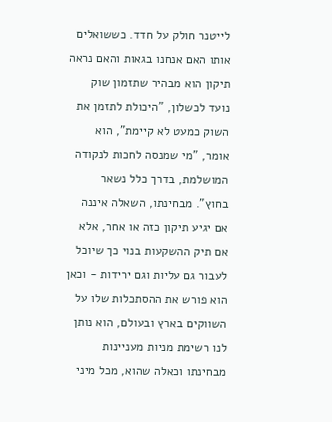לייטנר חולק על חדד. כששואלים אותו האם אנחנו בגאות והאם נראה תיקון הוא מבהיר שתזמון שוק נועד לכשלון, "היכולת לתזמן את השוק כמעט לא קיימת", הוא אומר, "מי שמנסה לחכות לנקודה המושלמת, בדרך כלל נשאר בחוץ". מבחינתו, השאלה איננה אם יגיע תיקון כזה או אחר, אלא אם תיק ההשקעות בנוי כך שיוכל לעבור גם עליות וגם ירידות - וכאן הוא פורש את ההסתכלות שלו על השווקים בארץ ובעולם, הוא נותן לנו רשימת מניות מעניינות מבחינתו וכאלה שהוא, מכל מיני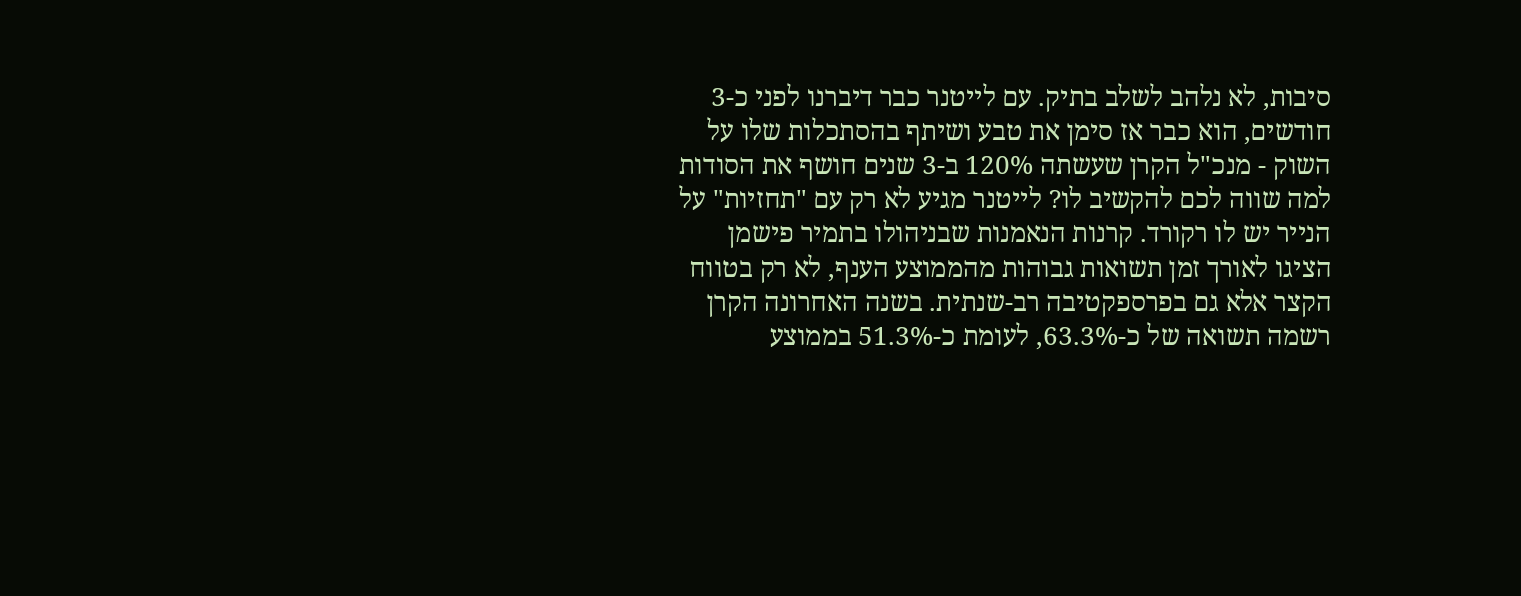סיבות, לא נלהב לשלב בתיק. עם לייטנר כבר דיברנו לפני כ-3 חודשים, הוא כבר אז סימן את טבע ושיתף בהסתכלות שלו על השוק - מנכ"ל הקרן שעשתה 120% ב-3 שנים חושף את הסודות
למה שווה לכם להקשיב לו? לייטנר מגיע לא רק עם "תחזיות" על הנייר יש לו רקורד. קרנות הנאמנות שבניהולו בתמיר פישמן הציגו לאורך זמן תשואות גבוהות מהממוצע הענף, לא רק בטווח הקצר אלא גם בפרספקטיבה רב-שנתית. בשנה האחרונה הקרן רשמה תשואה של כ-63.3%, לעומת כ-51.3% בממוצע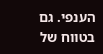הענפי. גם בטווח של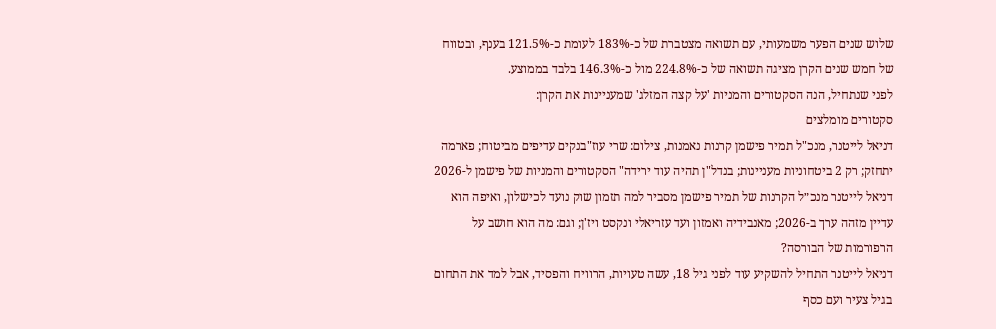שלוש שנים הפער משמעותי, עם תשואה מצטברת של כ-183% לעומת כ-121.5% בענף, ובטווח של חמש שנים הקרן מציגה תשואה של כ-224.8% מול כ-146.3% בלבד בממוצע.
לפני שנתחיל, הנה הסקטורים והמניות 'על קצה המזלג' שמעניינות את הקרן:
סקטורים מומלצים
דניאל לייטנר, מנכ"ל תמיר פישמן קרנות נאמנות, צילום: שרי עוז"בנקים עדיפים מביטוח; פארמה יתחזק; רק 2 ביטחוניות מעניינות; בנדל"ן תהיה עוד ירידה" הסקטורים והמניות של פישמן ל-2026
דניאל לייטנר מנכ״ל הקרנות של תמיר פישמן מסביר למה תזמון שוק נועד לכישלון, ואיפה הוא עדיין מזהה ערך ב-2026; מאנבידיה ואמזון ועד עזריאלי ונקסט ויז'ן; וגם: מה הוא חושב על הרפורמות של הבורסה?
דניאל לייטנר התחיל להשקיע עוד לפני גיל 18, עשה טעויות, הרוויח והפסיד, אבל למד את התחום בגיל צעיר ועם כסף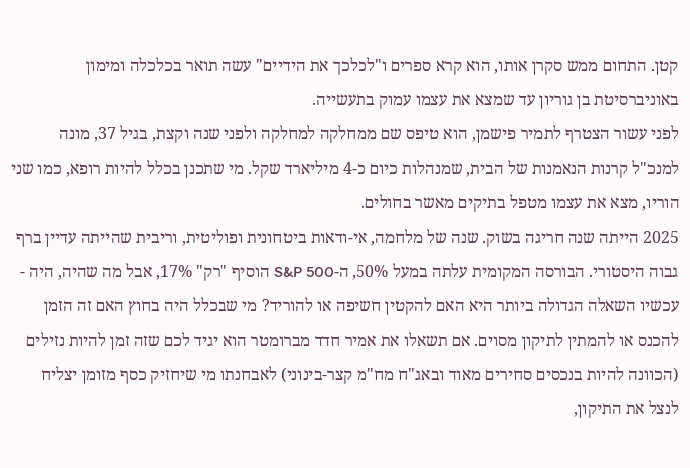קטן. התחום ממש סקרן אותו, הוא קרא ספרים ו"לכלכך את הידיים" עשה תואר בכלכלה ומימון באוניברסיטת בן גוריון עד שמצא את עצמו עמוק בתעשייה.
לפני עשור הצטרף לתמיר פישמן, הוא טיפס שם ממחלקה למחלקה ולפני שנה וקצת, בגיל 37, מונה למנכ"ל קרנות הנאמנות של הבית, שמנהלות כיום כ-4 מיליארד שקל. מי שתכנן בכלל להיות רופא, כמו שני הוריו, מצא את עצמו מטפל בתיקים מאשר בחולים.
2025 הייתה שנה חריגה בשוק. שנה של מלחמה, אי-ודאות ביטחונית ופוליטית, וריבית שהייתה עדיין ברף גבוה היסטורי. הבורסה המקומית עלתה במעל 50%, ה-S&P 500 הוסיף "רק" 17%, אבל מה שהיה, היה - עכשיו השאלה הגדולה ביותר היא האם להקטין חשיפה או להוריד? מי שבכלל היה בחוץ האם זה הזמן להכנס או להמתין לתיקון מסוים. אם תשאלו את אמיר חדד מברומטר הוא יגיד לכם שזה זמן להיות נזילים (הכוונה להיות בנכסים סחירים מאוד ובאג"ח מח"מ קצר-בינוני) לאבחנתו מי שיחזיק כסף מזומן יצליח לנצל את התיקון,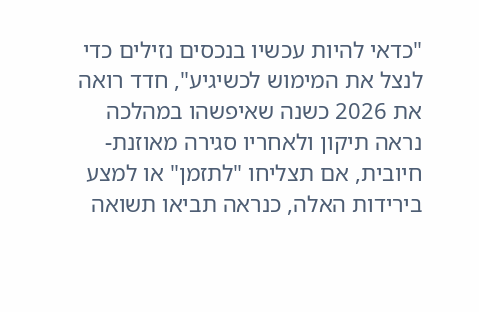"כדאי להיות עכשיו בנכסים נזילים כדי לנצל את המימוש לכשיגיע", חדד רואה את 2026 כשנה שאיפשהו במהלכה נראה תיקון ולאחריו סגירה מאוזנת-חיובית, אם תצליחו "לתזמן" או למצע בירידות האלה, כנראה תביאו תשואה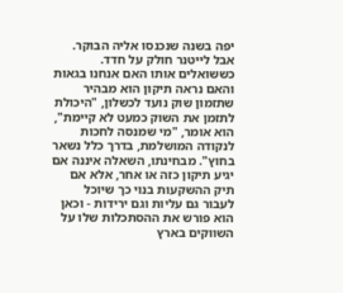יפה בשנה שנכנסו אליה הבוקר.
אבל לייטנר חולק על חדד. כששואלים אותו האם אנחנו בגאות והאם נראה תיקון הוא מבהיר שתזמון שוק נועד לכשלון, "היכולת לתזמן את השוק כמעט לא קיימת", הוא אומר, "מי שמנסה לחכות לנקודה המושלמת, בדרך כלל נשאר בחוץ". מבחינתו, השאלה איננה אם יגיע תיקון כזה או אחר, אלא אם תיק ההשקעות בנוי כך שיוכל לעבור גם עליות וגם ירידות - וכאן הוא פורש את ההסתכלות שלו על השווקים בארץ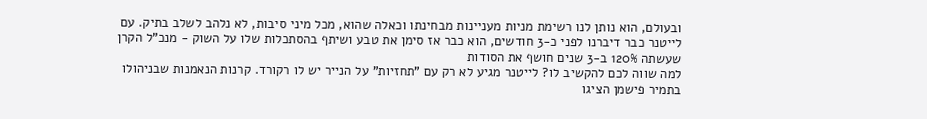ובעולם, הוא נותן לנו רשימת מניות מעניינות מבחינתו וכאלה שהוא, מכל מיני סיבות, לא נלהב לשלב בתיק. עם לייטנר כבר דיברנו לפני כ-3 חודשים, הוא כבר אז סימן את טבע ושיתף בהסתכלות שלו על השוק - מנכ"ל הקרן שעשתה 120% ב-3 שנים חושף את הסודות
למה שווה לכם להקשיב לו? לייטנר מגיע לא רק עם "תחזיות" על הנייר יש לו רקורד. קרנות הנאמנות שבניהולו בתמיר פישמן הציגו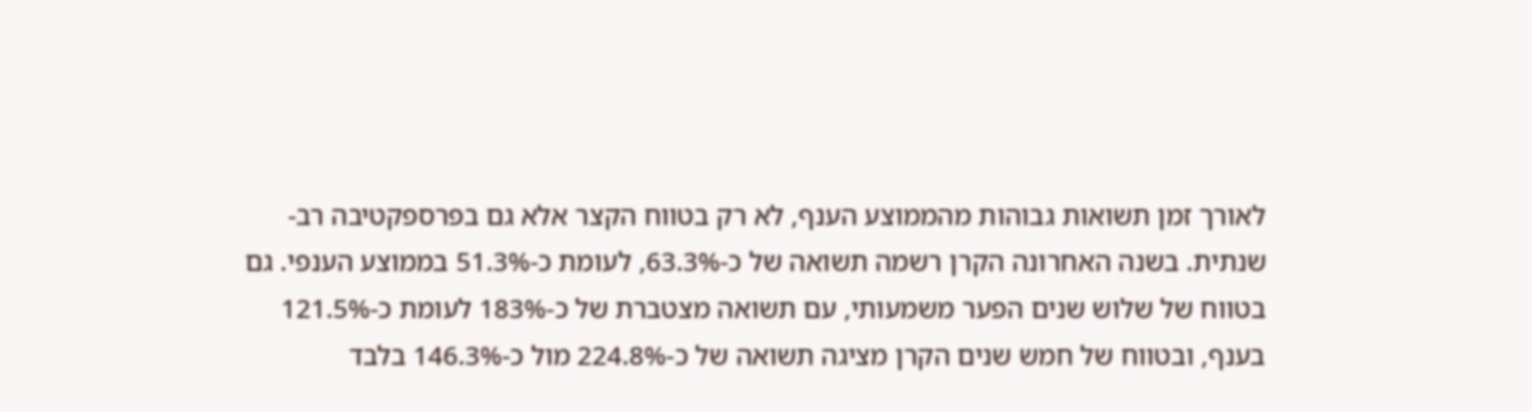לאורך זמן תשואות גבוהות מהממוצע הענף, לא רק בטווח הקצר אלא גם בפרספקטיבה רב-שנתית. בשנה האחרונה הקרן רשמה תשואה של כ-63.3%, לעומת כ-51.3% בממוצע הענפי. גם בטווח של שלוש שנים הפער משמעותי, עם תשואה מצטברת של כ-183% לעומת כ-121.5% בענף, ובטווח של חמש שנים הקרן מציגה תשואה של כ-224.8% מול כ-146.3% בלבד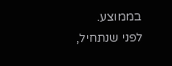בממוצע.
לפני שנתחיל,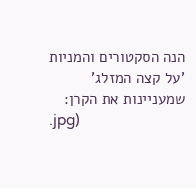הנה הסקטורים והמניות 'על קצה המזלג' שמעניינות את הקרן:
.jpg)